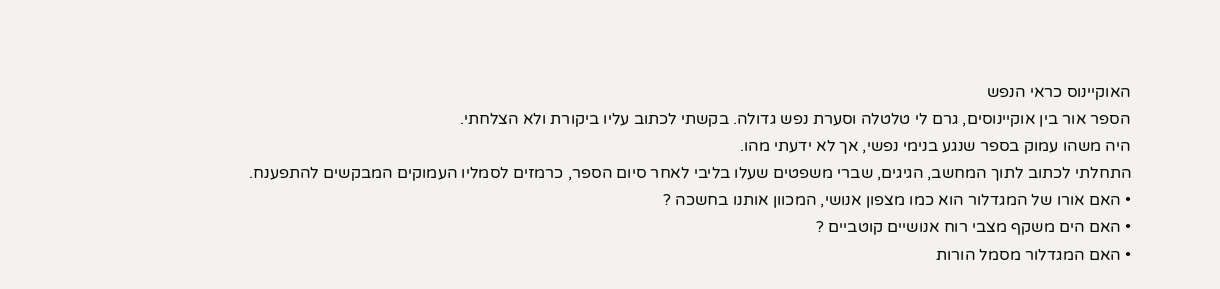האוקיינוס כראי הנפש
הספר אור בין אוקיינוסים, גרם לי טלטלה וסערת נפש גדולה. בקשתי לכתוב עליו ביקורת ולא הצלחתי.
היה משהו עמוק בספר שנגע בנימי נפשי, אך לא ידעתי מהו.
התחלתי לכתוב לתוך המחשב, הגיגים, שברי משפטים שעלו בליבי לאחר סיום הספר, כרמזים לסמליו העמוקים המבקשים להתפענח.
• האם אורו של המגדלור הוא כמו מצפון אנושי, המכוון אותנו בחשכה ?
• האם הים משקף מצבי רוח אנושיים קוטביים ?
• האם המגדלור מסמל הורות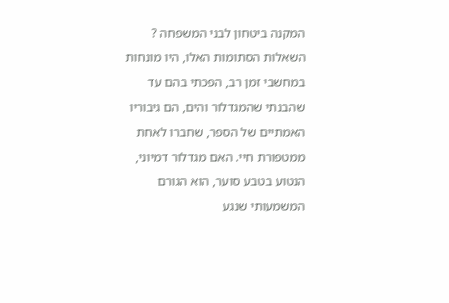המקנה ביטחון לבני המשפחה ?
השאלות הסתומות האלו, היו מונחות במחשבי זמן רב, הפכתי בהם עד שהבנתי שהמגדלור והים, הם גיבוריו האמתיים של הספר, שחברו לאחת ממטפורת חיי. האם מגדלור דמיוני, הנטוע בטבע סוער, הוא הגורם המשמעותי שנגע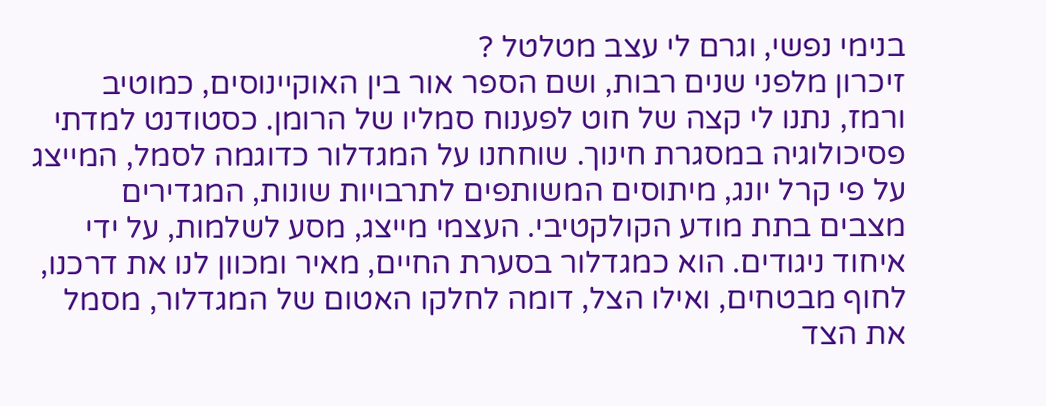בנימי נפשי, וגרם לי עצב מטלטל ?
זיכרון מלפני שנים רבות, ושם הספר אור בין האוקיינוסים, כמוטיב ורמז, נתנו לי קצה של חוט לפענוח סמליו של הרומן. כסטודנט למדתי פסיכולוגיה במסגרת חינוך. שוחחנו על המגדלור כדוגמה לסמל, המייצג על פי קרל יונג, מיתוסים המשותפים לתרבויות שונות, המגדירים מצבים בתת מודע הקולקטיבי. העצמי מייצג, מסע לשלמות, על ידי איחוד ניגודים. הוא כמגדלור בסערת החיים, מאיר ומכוון לנו את דרכנו, לחוף מבטחים, ואילו הצל, דומה לחלקו האטום של המגדלור, מסמל את הצד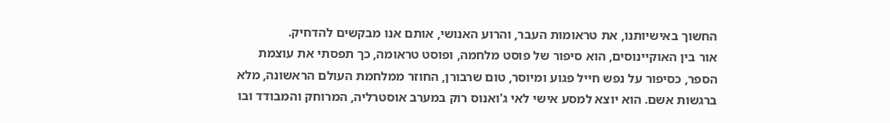החשוך באישיותנו, את טראומות העבר, והרוע האנושי, אותם אנו מבקשים להדחיק.
אור בין האוקיינוסים, הוא סיפור של פוסט מלחמה, ופוסט טראומה, כך תפסתי את עוצמת הספר, כסיפור על נפש חייל פגוע ומיוסר, טום שרבורן, החוזר ממלחמת העולם הראשונה, מלא ברגשות אשם. הוא יוצא למסע אישי לאי ג'ואנוס רוק במערב אוסטרליה, המרוחק והמבודד ובו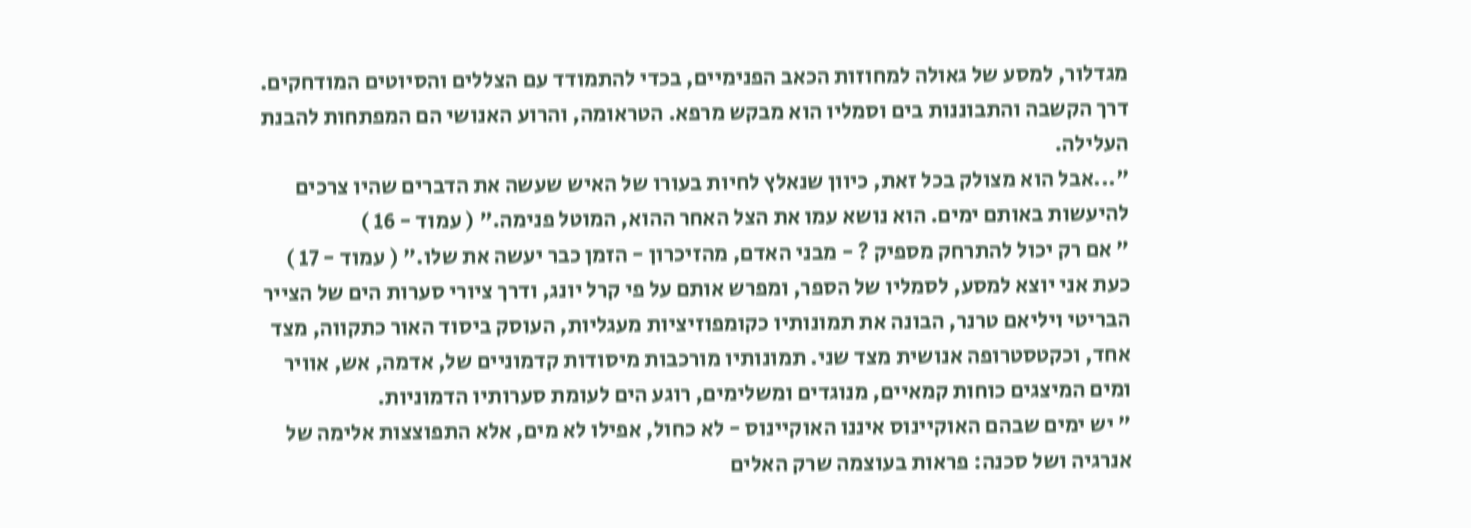מגדלור, למסע של גאולה למחוזות הכאב הפנימיים, בכדי להתמודד עם הצללים והסיוטים המודחקים. דרך הקשבה והתבוננות בים וסמליו הוא מבקש מרפא. הטראומה, והרוע האנושי הם המפתחות להבנת העלילה.
"...אבל הוא מצולק בכל זאת, כיוון שנאלץ לחיות בעורו של האיש שעשה את הדברים שהיו צרכים להיעשות באותם ימים. הוא נושא עמו את הצל האחר ההוא, המוטל פנימה." ( עמוד - 16 )
" אם רק יכול להתרחק מספיק ? - מבני האדם, מהזיכרון - הזמן כבר יעשה את שלו." ( עמוד - 17 )
כעת אני יוצא למסע, לסמליו של הספר, ומפרש אותם על פי קרל יונג, ודרך ציורי סערות הים של הצייר הבריטי ויליאם טרנר, הבונה את תמונותיו כקומפוזיציות מעגליות, העוסק ביסוד האור כתקווה, מצד אחד, וכקטסטרופה אנושית מצד שני. תמונותיו מורכבות מיסודות קדמוניים של, אדמה, אש, אוויר ומים המיצגים כוחות קמאיים, מנוגדים ומשלימים, רוגע הים לעומת סערותיו הדמוניות.
" יש ימים שבהם האוקיינוס איננו האוקיינוס - לא כחול, אפילו לא מים, אלא התפוצצות אלימה של אנרגיה ושל סכנה: פראות בעוצמה שרק האלים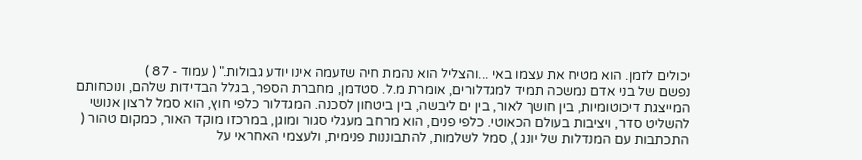יכולים לזמן. הוא מטיח את עצמו באי ...והצליל הוא נהמת חיה שזעמה אינו יודע גבולות." ( עמוד - 87 )
נפשם של בני אדם נמשכה תמיד למגדלורים, אומרת מ.ל. סטדמן, מחברת הספר, בגלל הבדידות שלהם, ונוכחותם המייצגת דיכוטומיות, בין חושך לאור, בין ים ליבשה, בין ביטחון לסכנה. המגדלור כלפי חוץ, הוא סמל לרצון אנושי להשליט סדר, ויציבות בעולם הכאוטי. כלפי פנים, הוא מרחב מעגלי סגור ומוגן, במרכזו מוקד האור, כמקום טהור ( התכתבות עם המנדלות של יונג ), סמל לשלמות, להתבוננות פנימית, ולעצמי האחראי על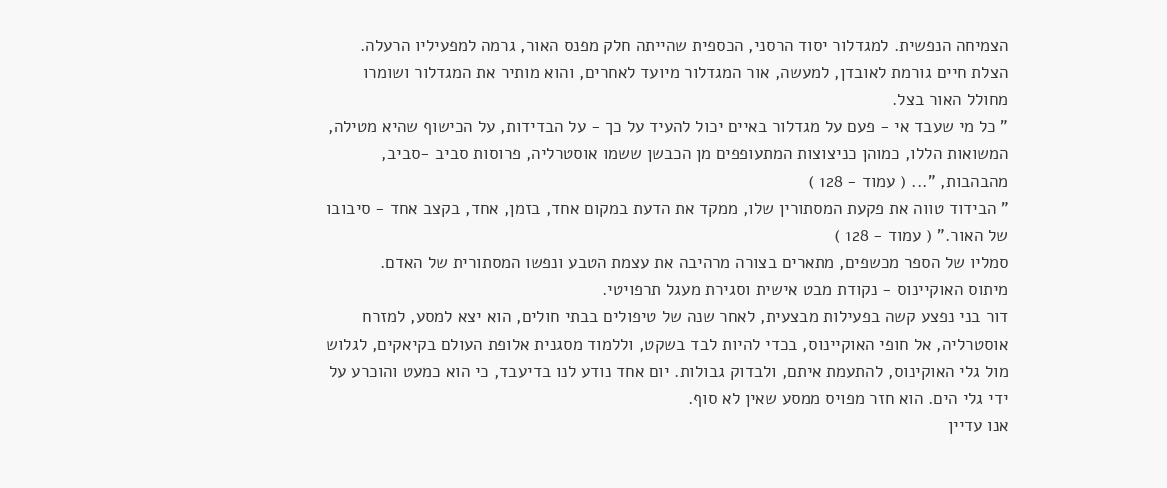הצמיחה הנפשית. למגדלור יסוד הרסני, הכספית שהייתה חלק מפנס האור, גרמה למפעיליו הרעלה. הצלת חיים גורמת לאובדן, למעשה, אור המגדלור מיועד לאחרים, והוא מותיר את המגדלור ושומרו מחולל האור בצל.
" כל מי שעבד אי - פעם על מגדלור באיים יכול להעיד על כך - על הבדידות, על הכישוף שהיא מטילה, המשואות הללו, כמוהן כניצוצות המתעופפים מן הכבשן ששמו אוסטרליה, פרוסות סביב -סביב, מהבהבות, "... ( עמוד - 128 )
" הבידוד טווה את פקעת המסתורין שלו, ממקד את הדעת במקום אחד, בזמן, אחד, בקצב אחד - סיבובו של האור." ( עמוד - 128 )
סמליו של הספר מכשפים, מתארים בצורה מרהיבה את עצמת הטבע ונפשו המסתורית של האדם.
מיתוס האוקיינוס - נקודת מבט אישית וסגירת מעגל תרפויטי.
דור בני נפצע קשה בפעילות מבצעית, לאחר שנה של טיפולים בבתי חולים, הוא יצא למסע, למזרח אוסטרליה, אל חופי האוקיינוס, בכדי להיות לבד בשקט, וללמוד מסגנית אלופת העולם בקיאקים, לגלוש מול גלי האוקינוס, להתעמת איתם, ולבדוק גבולות. יום אחד נודע לנו בדיעבד, כי הוא כמעט והוכרע על ידי גלי הים. הוא חזר מפויס ממסע שאין לא סוף.
אנו עדיין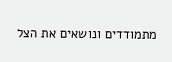מתמודדים ונושאים את הצל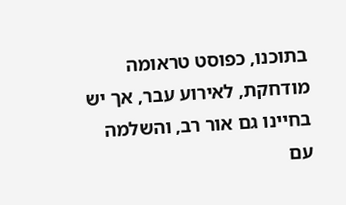בתוכנו, כפוסט טראומה מודחקת, לאירוע עבר, אך יש בחיינו גם אור רב, והשלמה עם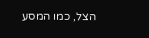הצל, כמו המסע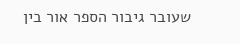שעובר גיבור הספר אור בין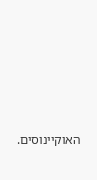האוקיינוסים.